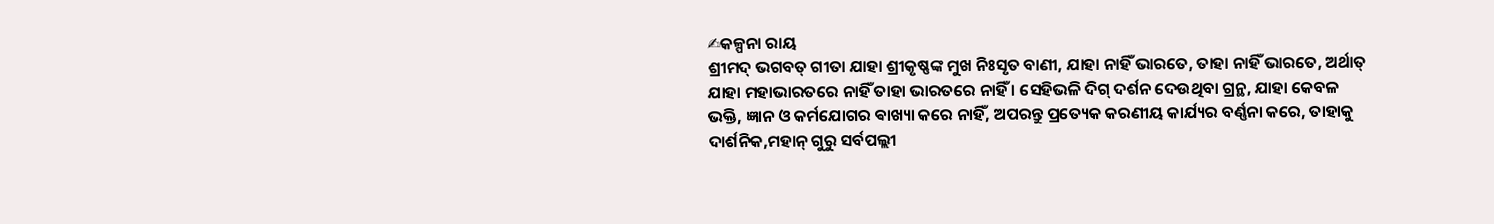✍କଳ୍ପନା ରାୟ
ଶ୍ରୀମଦ୍ ଭଗବତ୍ ଗୀତା ଯାହା ଶ୍ରୀକୃଷ୍ଣଙ୍କ ମୁଖ ନିଃସୃତ ବାଣୀ, ଯାହା ନାହିଁ ଭାରତେ, ତାହା ନାହିଁ ଭାରତେ, ଅର୍ଥାତ୍ ଯାହା ମହାଭାରତରେ ନାହିଁ ତାହା ଭାରତରେ ନାହିଁ । ସେହିଭଳି ଦିଗ୍ ଦର୍ଶନ ଦେଉଥିବା ଗ୍ରନ୍ଥ, ଯାହା କେବଳ ଭକ୍ତି, ଜ୍ଞାନ ଓ କର୍ମଯୋଗର ଵାଖ୍ୟା କରେ ନାହିଁ, ଅପରନ୍ତୁ ପ୍ରତ୍ୟେକ କରଣୀୟ କାର୍ଯ୍ୟର ବର୍ଣ୍ଣନା କରେ, ତାହାକୁ ଦାର୍ଶନିକ,ମହାନ୍ ଗୁରୁ ସର୍ବପଲ୍ଲୀ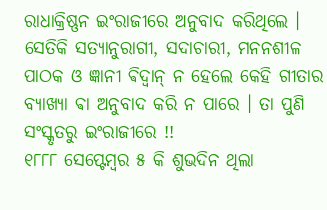ରାଧାକ୍ରିଷ୍ଣନ ଇଂରାଜୀରେ ଅନୁବାଦ କରିଥିଲେ ।
ସେତିକି ସତ୍ୟାନୁରାଗୀ, ସଦାଚାରୀ, ମନନଶୀଳ ପାଠକ ଓ ଜ୍ଞାନୀ ଵିଦ୍ଵାନ୍ ନ ହେଲେ କେହି ଗୀତାର ବ୍ୟାଖ୍ୟା ଵା ଅନୁବାଦ କରି ନ ପାରେ । ତା ପୁଣି ସଂସ୍କୃତରୁ ଇଂରାଜୀରେ !!
୧୮୮୮ ସେପ୍ଟେମ୍ବର ୫ କି ଶୁଭଦିନ ଥିଲା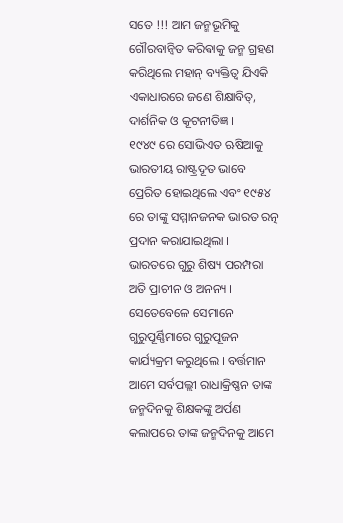ସତେ !!! ଆମ ଜନ୍ମଭୂମିକୁ ଗୌରବାନ୍ବିତ କରିଵାକୁ ଜନ୍ମ ଗ୍ରହଣ କରିଥିଲେ ମହାନ୍ ବ୍ୟକ୍ତିତ୍ୱ ଯିଏକି ଏକାଧାରରେ ଜଣେ ଶିକ୍ଷାବିତ୍, ଦାର୍ଶନିକ ଓ କୂଟନୀତିଜ୍ଞ ।
୧୯୪୯ ରେ ସୋଭିଏତ ଋଷିଆକୁ ଭାରତୀୟ ରାଷ୍ଟ୍ରଦୂତ ଭାବେ ପ୍ରେରିତ ହୋଇଥିଲେ ଏବଂ ୧୯୫୪ ରେ ତାଙ୍କୁ ସମ୍ମାନଜନକ ଭାରତ ରତ୍ନ ପ୍ରଦାନ କରାଯାଇଥିଲା ।
ଭାରତରେ ଗୁରୁ ଶିଷ୍ୟ ପରମ୍ପରା ଅତି ପ୍ରାଚୀନ ଓ ଅନନ୍ୟ । ସେତେବେଳେ ସେମାନେ ଗୁରୁପୂର୍ଣ୍ଣିମାରେ ଗୁରୁପୂଜନ କାର୍ଯ୍ୟକ୍ରମ କରୁଥିଲେ । ବର୍ତ୍ତମାନ ଆମେ ସର୍ବପଲ୍ଲୀ ରାଧାକ୍ରିଷ୍ଣନ ତାଙ୍କ ଜନ୍ମଦିନକୁ ଶିକ୍ଷକଙ୍କୁ ଅର୍ପଣ କଲାପରେ ତାଙ୍କ ଜନ୍ମଦିନକୁ ଆମେ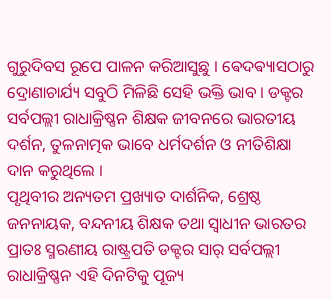ଗୁରୁଦିବସ ରୂପେ ପାଳନ କରିଆସୁଛୁ । ଵେଦଵ୍ୟାସଠାରୁ ଦ୍ରୋଣାଚାର୍ଯ୍ୟ ସବୁଠି ମିଳିଛି ସେହି ଭକ୍ତି ଭାବ । ଡକ୍ଟର ସର୍ବପଲ୍ଲୀ ରାଧାକ୍ରିଷ୍ଣନ ଶିକ୍ଷକ ଜୀବନରେ ଭାରତୀୟ ଦର୍ଶନ, ତୁଳନାତ୍ମକ ଭାବେ ଧର୍ମଦର୍ଶନ ଓ ନୀତିଶିକ୍ଷା ଦାନ କରୁଥିଲେ ।
ପୃଥିବୀର ଅନ୍ୟତମ ପ୍ରଖ୍ୟାତ ଦାର୍ଶନିକ, ଶ୍ରେଷ୍ଠ ଜନନାୟକ, ବନ୍ଦନୀୟ ଶିକ୍ଷକ ତଥା ସ୍ଵାଧୀନ ଭାରତର ପ୍ରାତଃ ସ୍ମରଣୀୟ ରାଷ୍ଟ୍ରପତି ଡକ୍ଟର ସାର୍ ସର୍ବପଲ୍ଲୀ ରାଧାକ୍ରିଷ୍ଣନ ଏହି ଦିନଟିକୁ ପୂଜ୍ୟ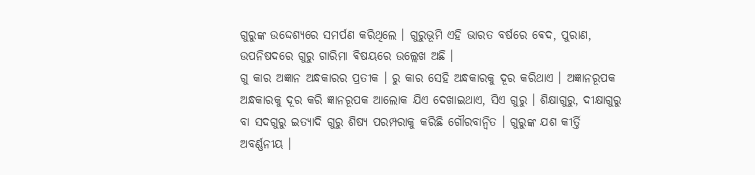ଗୁରୁଙ୍କ ଉଦ୍ଦେଶ୍ୟରେ ସମର୍ପଣ କରିଥିଲେ । ଗୁରୁଭୂମି ଏହି ଭାରତ ବର୍ଷରେ ଵେଦ, ପୁରାଣ, ଉପନିଷଦରେ ଗୁରୁ ଗାରିମା ଵିଷୟରେ ଉଲ୍ଲେଖ ଅଛି ।
ଗୁ କାର ଅଜ୍ଞାନ ଅନ୍ଧକାରର ପ୍ରତୀକ । ରୁ କାର ସେହି ଅନ୍ଧକାରକୁ ଦୂର କରିଥାଏ । ଅଜ୍ଞାନରୂପକ ଅନ୍ଧକାରକୁ ଦୂର କରି ଜ୍ଞାନରୂପକ ଆଲୋକ ଯିଏ ଦେଖାଇଥାଏ, ସିଏ ଗୁରୁ । ଶିକ୍ଷାଗୁରୁ, ଦୀକ୍ଷାଗୁରୁ ବା ସଦଗୁରୁ ଇତ୍ଯାଦି ଗୁରୁ ଶିଷ୍ୟ ପରମ୍ପରାକୁ କରିଛି ଗୌରବାନ୍ବିତ । ଗୁରୁଙ୍କ ଯଶ କୀର୍ତ୍ତି ଅବର୍ଣ୍ଣନୀୟ ।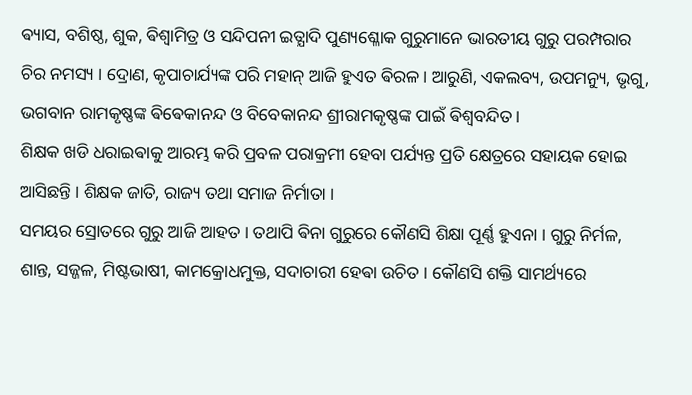ଵ୍ୟାସ, ବଶିଷ୍ଠ, ଶୁକ, ଵିଶ୍ବାମିତ୍ର ଓ ସନ୍ଦିପନୀ ଇତ୍ଯାଦି ପୁଣ୍ୟଶ୍ଳୋକ ଗୁରୁମାନେ ଭାରତୀୟ ଗୁରୁ ପରମ୍ପରାର ଚିର ନମସ୍ୟ । ଦ୍ରୋଣ, କୃପାଚାର୍ଯ୍ୟଙ୍କ ପରି ମହାନ୍ ଆଜି ହୁଏତ ଵିରଳ । ଆରୁଣି, ଏକଲବ୍ୟ, ଉପମନ୍ୟୁ, ଭୃଗୁ, ଭଗବାନ ରାମକୃଷ୍ଣଙ୍କ ଵିଵେକାନନ୍ଦ ଓ ବିବେକାନନ୍ଦ ଶ୍ରୀରାମକୃଷ୍ଣଙ୍କ ପାଇଁ ଵିଶ୍ବବନ୍ଦିତ ।
ଶିକ୍ଷକ ଖଡି ଧରାଇଵାକୁ ଆରମ୍ଭ କରି ପ୍ରବଳ ପରାକ୍ରମୀ ହେବା ପର୍ଯ୍ୟନ୍ତ ପ୍ରତି କ୍ଷେତ୍ରରେ ସହାୟକ ହୋଇ ଆସିଛନ୍ତି । ଶିକ୍ଷକ ଜାତି, ରାଜ୍ୟ ତଥା ସମାଜ ନିର୍ମାତା ।
ସମୟର ସ୍ରୋତରେ ଗୁରୁ ଆଜି ଆହତ । ତଥାପି ଵିନା ଗୁରୁରେ କୌଣସି ଶିକ୍ଷା ପୂର୍ଣ୍ଣ ହୁଏନା । ଗୁରୁ ନିର୍ମଳ, ଶାନ୍ତ, ସଜ୍ଜଳ, ମିଷ୍ଟଭାଷୀ, କାମକ୍ରୋଧମୁକ୍ତ, ସଦାଚାରୀ ହେଵା ଉଚିତ । କୌଣସି ଶକ୍ତି ସାମର୍ଥ୍ୟରେ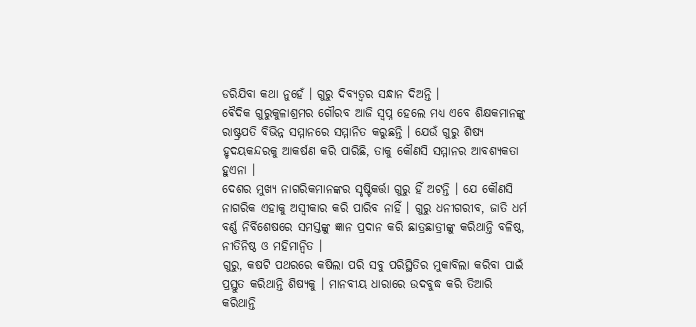ଡରିଯିବା କଥା ନୁହେଁ । ଗୁରୁ ଦିବ୍ୟତ୍ବର ସନ୍ଧାନ ଦିଅନ୍ତି ।
ଵୈଦିକ ଗୁରୁକୁଳାଶ୍ରମର ଗୌରବ ଆଜି ସ୍ଵପ୍ନ ହେଲେ ମଧ୍ୟ ଏବେ ଶିକ୍ଷକମାନଙ୍କୁ ରାଷ୍ଟ୍ରପତି ବିଭିନ୍ନ ସମ୍ମାନରେ ସମ୍ମାନିତ କରୁଛନ୍ତି । ଯେଉଁ ଗୁରୁ ଶିଷ୍ୟ ହୃଦୟକନ୍ଦରକୁ ଆକର୍ଷଣ କରି ପାରିଛି, ତାକୁ କୌଣସି ସମ୍ମାନର ଆବଶ୍ୟକତା ହୁଏନା ।
ଦେଶର ମୁଖ୍ୟ ନାଗରିକମାନଙ୍କର ସୃଷ୍ଟିକର୍ତ୍ତା ଗୁରୁ ହିଁ ଅଟନ୍ତି । ଯେ କୌଣସି ନାଗରିକ ଏହାକୁ ଅସ୍ବୀକାର କରି ପାରିବ ନାହିଁ । ଗୁରୁ ଧନୀଗରୀବ, ଜାତି ଧର୍ମ ବର୍ଣ୍ଣ ନିର୍ବିଶେଷରେ ସମସ୍ତଙ୍କୁ ଜ୍ଞାନ ପ୍ରଦାନ କରି ଛାତ୍ରଛାତ୍ରୀଙ୍କୁ କରିଥାନ୍ତି ବଳିଷ୍ଠ, ନୀତିନିଷ୍ଠ ଓ ମହିମାନ୍ବିତ ।
ଗୁରୁ, କଷଟି ପଥରରେ କଷିଲା ପରି ସବୁ ପରିସ୍ଥିତିର ମୁକାବିଲା କରିବା ପାଇଁ ପ୍ରସ୍ତୁତ କରିଥାନ୍ତି ଶିଷ୍ୟକୁ । ମାନବୀୟ ଧାରାରେ ଉଦବୁଦ୍ଧ କରି ତିଆରି କରିଥାନ୍ତି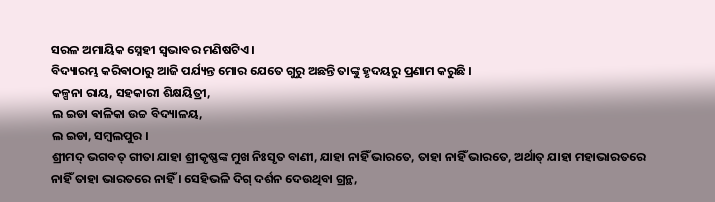ସରଳ ଅମାୟିକ ସ୍ନେହୀ ସ୍ବଭାବର ମଣିଷଟିଏ ।
ବିଦ୍ୟାରମ୍ଭ କରିଵାଠାରୁ ଆଜି ପର୍ଯ୍ୟନ୍ତ ମୋର ଯେତେ ଗୁରୁ ଅଛନ୍ତି ତାଙ୍କୁ ହୃଦୟରୁ ପ୍ରଣାମ କରୁଛି ।
କଳ୍ପନା ରାୟ, ସହକାରୀ ଶିକ୍ଷୟିତ୍ରୀ,
ଲ ଇଡା ଵାଳିକା ଉଚ୍ଚ ବିଦ୍ୟାଳୟ,
ଲ ଇଡା, ସମ୍ବଲପୁର ।
ଶ୍ରୀମଦ୍ ଭଗବତ୍ ଗୀତା ଯାହା ଶ୍ରୀକୃଷ୍ଣଙ୍କ ମୁଖ ନିଃସୃତ ବାଣୀ, ଯାହା ନାହିଁ ଭାରତେ, ତାହା ନାହିଁ ଭାରତେ, ଅର୍ଥାତ୍ ଯାହା ମହାଭାରତରେ ନାହିଁ ତାହା ଭାରତରେ ନାହିଁ । ସେହିଭଳି ଦିଗ୍ ଦର୍ଶନ ଦେଉଥିବା ଗ୍ରନ୍ଥ,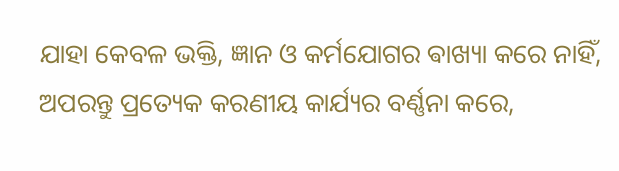ଯାହା କେବଳ ଭକ୍ତି, ଜ୍ଞାନ ଓ କର୍ମଯୋଗର ଵାଖ୍ୟା କରେ ନାହିଁ, ଅପରନ୍ତୁ ପ୍ରତ୍ୟେକ କରଣୀୟ କାର୍ଯ୍ୟର ବର୍ଣ୍ଣନା କରେ,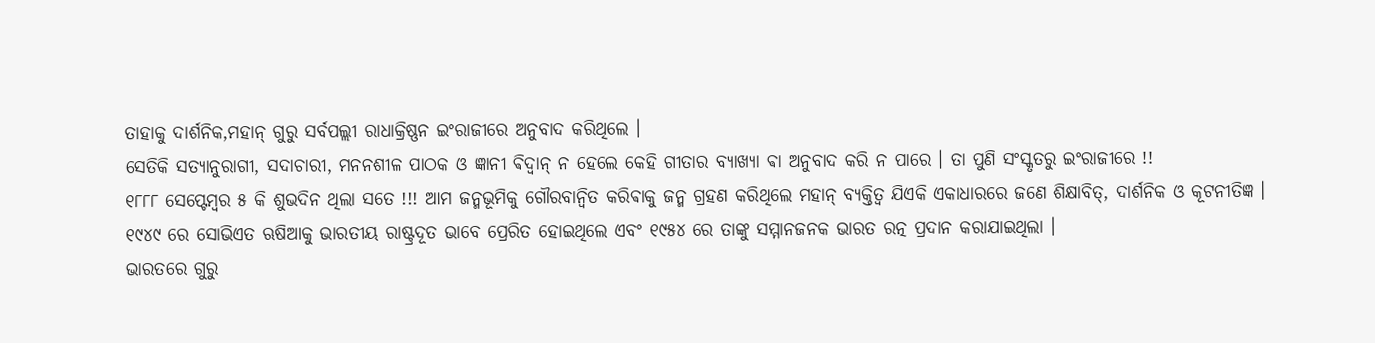ତାହାକୁ ଦାର୍ଶନିକ,ମହାନ୍ ଗୁରୁ ସର୍ବପଲ୍ଲୀ ରାଧାକ୍ରିଷ୍ଣନ ଇଂରାଜୀରେ ଅନୁବାଦ କରିଥିଲେ ।
ସେତିକି ସତ୍ୟାନୁରାଗୀ, ସଦାଚାରୀ, ମନନଶୀଳ ପାଠକ ଓ ଜ୍ଞାନୀ ଵିଦ୍ଵାନ୍ ନ ହେଲେ କେହି ଗୀତାର ବ୍ୟାଖ୍ୟା ଵା ଅନୁବାଦ କରି ନ ପାରେ । ତା ପୁଣି ସଂସ୍କୃତରୁ ଇଂରାଜୀରେ !!
୧୮୮୮ ସେପ୍ଟେମ୍ବର ୫ କି ଶୁଭଦିନ ଥିଲା ସତେ !!! ଆମ ଜନ୍ମଭୂମିକୁ ଗୌରବାନ୍ବିତ କରିଵାକୁ ଜନ୍ମ ଗ୍ରହଣ କରିଥିଲେ ମହାନ୍ ବ୍ୟକ୍ତିତ୍ୱ ଯିଏକି ଏକାଧାରରେ ଜଣେ ଶିକ୍ଷାବିତ୍, ଦାର୍ଶନିକ ଓ କୂଟନୀତିଜ୍ଞ ।
୧୯୪୯ ରେ ସୋଭିଏତ ଋଷିଆକୁ ଭାରତୀୟ ରାଷ୍ଟ୍ରଦୂତ ଭାବେ ପ୍ରେରିତ ହୋଇଥିଲେ ଏବଂ ୧୯୫୪ ରେ ତାଙ୍କୁ ସମ୍ମାନଜନକ ଭାରତ ରତ୍ନ ପ୍ରଦାନ କରାଯାଇଥିଲା ।
ଭାରତରେ ଗୁରୁ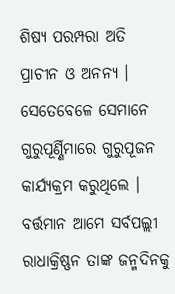ଶିଷ୍ୟ ପରମ୍ପରା ଅତି ପ୍ରାଚୀନ ଓ ଅନନ୍ୟ । ସେତେବେଳେ ସେମାନେ ଗୁରୁପୂର୍ଣ୍ଣିମାରେ ଗୁରୁପୂଜନ କାର୍ଯ୍ୟକ୍ରମ କରୁଥିଲେ । ବର୍ତ୍ତମାନ ଆମେ ସର୍ବପଲ୍ଲୀ ରାଧାକ୍ରିଷ୍ଣନ ତାଙ୍କ ଜନ୍ମଦିନକୁ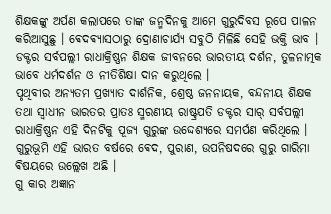ଶିକ୍ଷକଙ୍କୁ ଅର୍ପଣ କଲାପରେ ତାଙ୍କ ଜନ୍ମଦିନକୁ ଆମେ ଗୁରୁଦିବସ ରୂପେ ପାଳନ କରିଆସୁଛୁ । ଵେଦଵ୍ୟାସଠାରୁ ଦ୍ରୋଣାଚାର୍ଯ୍ୟ ସବୁଠି ମିଳିଛି ସେହି ଭକ୍ତି ଭାବ । ଡକ୍ଟର ସର୍ବପଲ୍ଲୀ ରାଧାକ୍ରିଷ୍ଣନ ଶିକ୍ଷକ ଜୀବନରେ ଭାରତୀୟ ଦର୍ଶନ, ତୁଳନାତ୍ମକ ଭାବେ ଧର୍ମଦର୍ଶନ ଓ ନୀତିଶିକ୍ଷା ଦାନ କରୁଥିଲେ ।
ପୃଥିବୀର ଅନ୍ୟତମ ପ୍ରଖ୍ୟାତ ଦାର୍ଶନିକ, ଶ୍ରେଷ୍ଠ ଜନନାୟକ, ବନ୍ଦନୀୟ ଶିକ୍ଷକ ତଥା ସ୍ଵାଧୀନ ଭାରତର ପ୍ରାତଃ ସ୍ମରଣୀୟ ରାଷ୍ଟ୍ରପତି ଡକ୍ଟର ସାର୍ ସର୍ବପଲ୍ଲୀ ରାଧାକ୍ରିଷ୍ଣନ ଏହି ଦିନଟିକୁ ପୂଜ୍ୟ ଗୁରୁଙ୍କ ଉଦ୍ଦେଶ୍ୟରେ ସମର୍ପଣ କରିଥିଲେ । ଗୁରୁଭୂମି ଏହି ଭାରତ ବର୍ଷରେ ଵେଦ, ପୁରାଣ, ଉପନିଷଦରେ ଗୁରୁ ଗାରିମା ଵିଷୟରେ ଉଲ୍ଲେଖ ଅଛି ।
ଗୁ କାର ଅଜ୍ଞାନ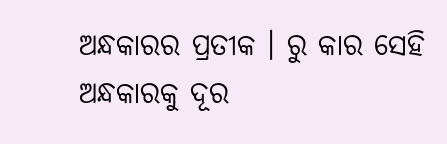ଅନ୍ଧକାରର ପ୍ରତୀକ । ରୁ କାର ସେହି ଅନ୍ଧକାରକୁ ଦୂର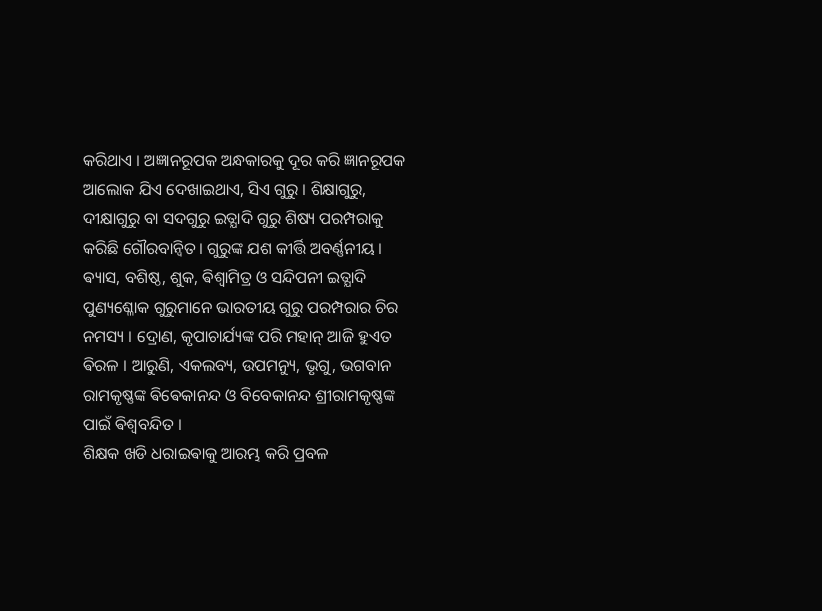କରିଥାଏ । ଅଜ୍ଞାନରୂପକ ଅନ୍ଧକାରକୁ ଦୂର କରି ଜ୍ଞାନରୂପକ ଆଲୋକ ଯିଏ ଦେଖାଇଥାଏ, ସିଏ ଗୁରୁ । ଶିକ୍ଷାଗୁରୁ, ଦୀକ୍ଷାଗୁରୁ ବା ସଦଗୁରୁ ଇତ୍ଯାଦି ଗୁରୁ ଶିଷ୍ୟ ପରମ୍ପରାକୁ କରିଛି ଗୌରବାନ୍ବିତ । ଗୁରୁଙ୍କ ଯଶ କୀର୍ତ୍ତି ଅବର୍ଣ୍ଣନୀୟ ।
ଵ୍ୟାସ, ବଶିଷ୍ଠ, ଶୁକ, ଵିଶ୍ବାମିତ୍ର ଓ ସନ୍ଦିପନୀ ଇତ୍ଯାଦି ପୁଣ୍ୟଶ୍ଳୋକ ଗୁରୁମାନେ ଭାରତୀୟ ଗୁରୁ ପରମ୍ପରାର ଚିର ନମସ୍ୟ । ଦ୍ରୋଣ, କୃପାଚାର୍ଯ୍ୟଙ୍କ ପରି ମହାନ୍ ଆଜି ହୁଏତ ଵିରଳ । ଆରୁଣି, ଏକଲବ୍ୟ, ଉପମନ୍ୟୁ, ଭୃଗୁ, ଭଗବାନ ରାମକୃଷ୍ଣଙ୍କ ଵିଵେକାନନ୍ଦ ଓ ବିବେକାନନ୍ଦ ଶ୍ରୀରାମକୃଷ୍ଣଙ୍କ ପାଇଁ ଵିଶ୍ବବନ୍ଦିତ ।
ଶିକ୍ଷକ ଖଡି ଧରାଇଵାକୁ ଆରମ୍ଭ କରି ପ୍ରବଳ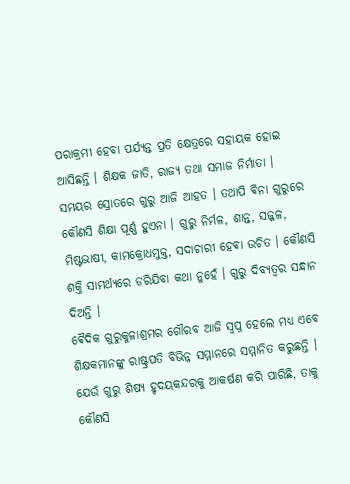ପରାକ୍ରମୀ ହେବା ପର୍ଯ୍ୟନ୍ତ ପ୍ରତି କ୍ଷେତ୍ରରେ ସହାୟକ ହୋଇ ଆସିଛନ୍ତି । ଶିକ୍ଷକ ଜାତି, ରାଜ୍ୟ ତଥା ସମାଜ ନିର୍ମାତା ।
ସମୟର ସ୍ରୋତରେ ଗୁରୁ ଆଜି ଆହତ । ତଥାପି ଵିନା ଗୁରୁରେ କୌଣସି ଶିକ୍ଷା ପୂର୍ଣ୍ଣ ହୁଏନା । ଗୁରୁ ନିର୍ମଳ, ଶାନ୍ତ, ସଜ୍ଜଳ, ମିଷ୍ଟଭାଷୀ, କାମକ୍ରୋଧମୁକ୍ତ, ସଦାଚାରୀ ହେଵା ଉଚିତ । କୌଣସି ଶକ୍ତି ସାମର୍ଥ୍ୟରେ ଡରିଯିବା କଥା ନୁହେଁ । ଗୁରୁ ଦିବ୍ୟତ୍ବର ସନ୍ଧାନ ଦିଅନ୍ତି ।
ଵୈଦିକ ଗୁରୁକୁଳାଶ୍ରମର ଗୌରବ ଆଜି ସ୍ଵପ୍ନ ହେଲେ ମଧ୍ୟ ଏବେ ଶିକ୍ଷକମାନଙ୍କୁ ରାଷ୍ଟ୍ରପତି ବିଭିନ୍ନ ସମ୍ମାନରେ ସମ୍ମାନିତ କରୁଛନ୍ତି । ଯେଉଁ ଗୁରୁ ଶିଷ୍ୟ ହୃଦୟକନ୍ଦରକୁ ଆକର୍ଷଣ କରି ପାରିଛି, ତାକୁ କୌଣସି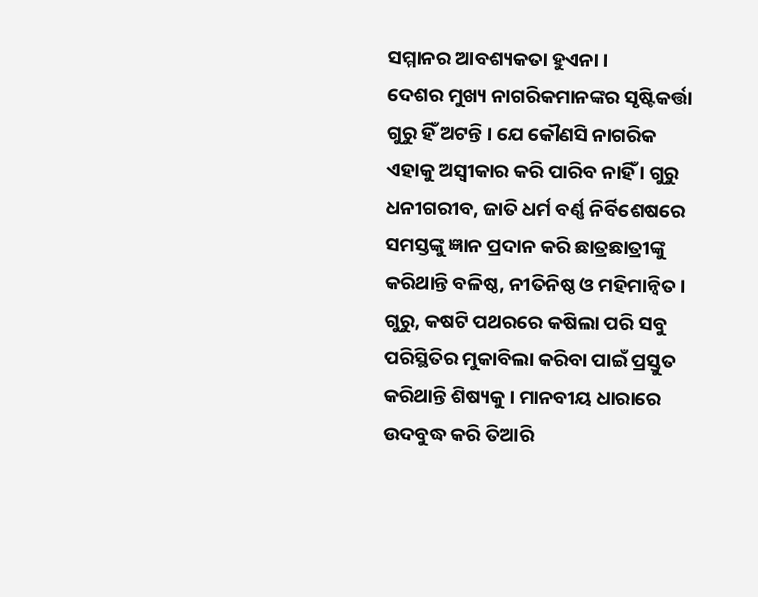ସମ୍ମାନର ଆବଶ୍ୟକତା ହୁଏନା ।
ଦେଶର ମୁଖ୍ୟ ନାଗରିକମାନଙ୍କର ସୃଷ୍ଟିକର୍ତ୍ତା ଗୁରୁ ହିଁ ଅଟନ୍ତି । ଯେ କୌଣସି ନାଗରିକ ଏହାକୁ ଅସ୍ବୀକାର କରି ପାରିବ ନାହିଁ । ଗୁରୁ ଧନୀଗରୀବ, ଜାତି ଧର୍ମ ବର୍ଣ୍ଣ ନିର୍ବିଶେଷରେ ସମସ୍ତଙ୍କୁ ଜ୍ଞାନ ପ୍ରଦାନ କରି ଛାତ୍ରଛାତ୍ରୀଙ୍କୁ କରିଥାନ୍ତି ବଳିଷ୍ଠ, ନୀତିନିଷ୍ଠ ଓ ମହିମାନ୍ବିତ ।
ଗୁରୁ, କଷଟି ପଥରରେ କଷିଲା ପରି ସବୁ ପରିସ୍ଥିତିର ମୁକାବିଲା କରିବା ପାଇଁ ପ୍ରସ୍ତୁତ କରିଥାନ୍ତି ଶିଷ୍ୟକୁ । ମାନବୀୟ ଧାରାରେ ଉଦବୁଦ୍ଧ କରି ତିଆରି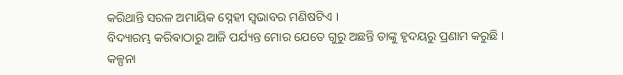କରିଥାନ୍ତି ସରଳ ଅମାୟିକ ସ୍ନେହୀ ସ୍ବଭାବର ମଣିଷଟିଏ ।
ବିଦ୍ୟାରମ୍ଭ କରିଵାଠାରୁ ଆଜି ପର୍ଯ୍ୟନ୍ତ ମୋର ଯେତେ ଗୁରୁ ଅଛନ୍ତି ତାଙ୍କୁ ହୃଦୟରୁ ପ୍ରଣାମ କରୁଛି ।
କଳ୍ପନା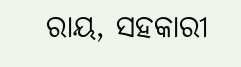ରାୟ, ସହକାରୀ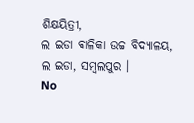ଶିକ୍ଷୟିତ୍ରୀ,
ଲ ଇଡା ଵାଳିକା ଉଚ୍ଚ ବିଦ୍ୟାଳୟ,
ଲ ଇଡା, ସମ୍ବଲପୁର ।
No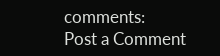comments:
Post a Comment